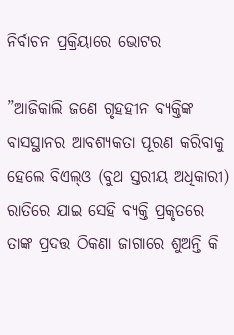ନିର୍ବାଚନ ପ୍ରକ୍ରିୟାରେ ଭୋଟର

”ଆଜିକାଲି ଜଣେ ଗୃହହୀନ ବ୍ୟକ୍ତିଙ୍କ ବାସସ୍ଥାନର ଆବଶ୍ୟକତା ପୂରଣ କରିବାକୁ ହେଲେ ବିଏଲ୍‌ଓ (ବୁଥ ସ୍ତରୀୟ ଅଧିକାରୀ) ରାତିରେ ଯାଇ ସେହି ବ୍ୟକ୍ତି ପ୍ରକୃତରେ ତାଙ୍କ ପ୍ରଦତ୍ତ ଠିକଣା ଜାଗାରେ ଶୁଅନ୍ତି କି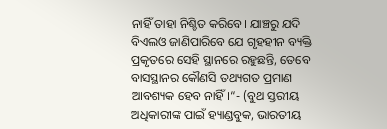ନାହିଁ ତାହା ନିଶ୍ଚିତ କରିବେ। ଯାଞ୍ଚରୁ ଯଦି ବିଏଲଓ ଜାଣିପାରିବେ ଯେ ଗୃହହୀନ ବ୍ୟକ୍ତି ପ୍ରକୃତରେ ସେହି ସ୍ଥାନରେ ରହୁଛନ୍ତି, ତେବେ ବାସସ୍ଥାନର କୌଣସି ତଥ୍ୟଗତ ପ୍ରମାଣ ଆବଶ୍ୟକ ହେବ ନାହିଁ।“- (ବୁଥ ସ୍ତରୀୟ ଅଧିକାରୀଙ୍କ ପାଇଁ ହ୍ୟାଣ୍ଡବୁକ, ଭାରତୀୟ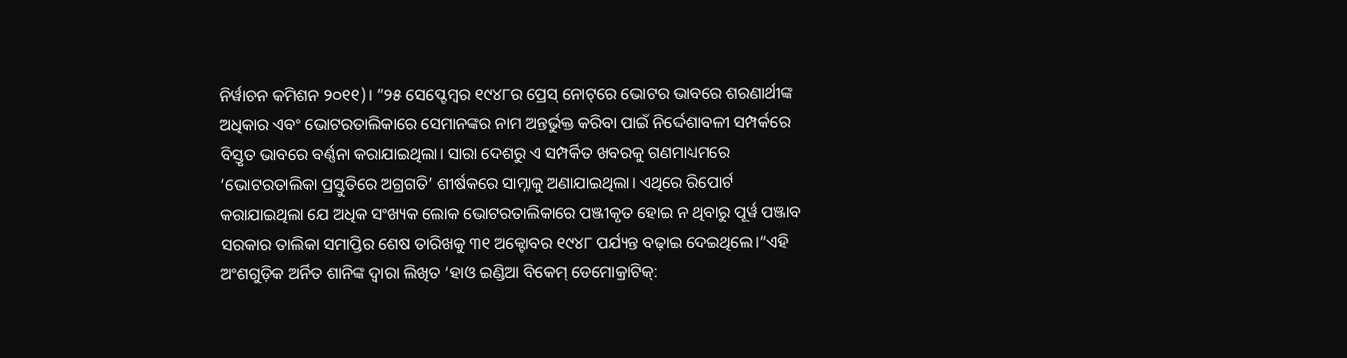ନିର୍ୱାଚନ କମିଶନ ୨୦୧୧)। ”୨୫ ସେପ୍ଟେମ୍ୱର ୧୯୪୮ର ପ୍ରେସ୍‌ ନୋଟ୍‌ରେ ଭୋଟର ଭାବରେ ଶରଣାର୍ଥୀଙ୍କ ଅଧିକାର ଏବଂ ଭୋଟରତାଲିକାରେ ସେମାନଙ୍କର ନାମ ଅନ୍ତର୍ଭୁକ୍ତ କରିବା ପାଇଁ ନିର୍ଦ୍ଦେଶାବଳୀ ସମ୍ପର୍କରେ ବିସ୍ତୃତ ଭାବରେ ବର୍ଣ୍ଣନା କରାଯାଇଥିଲା। ସାରା ଦେଶରୁ ଏ ସମ୍ପର୍କିତ ଖବରକୁ ଗଣମାଧ୍ୟମରେ ‘ଭୋଟରତାଲିକା ପ୍ରସ୍ତୁତିରେ ଅଗ୍ରଗତି’ ଶୀର୍ଷକରେ ସାମ୍ନାକୁ ଅଣାଯାଇଥିଲା। ଏଥିରେ ରିପୋର୍ଟ କରାଯାଇଥିଲା ଯେ ଅଧିକ ସଂଖ୍ୟକ ଲୋକ ଭୋଟରତାଲିକାରେ ପଞ୍ଜୀକୃତ ହୋଇ ନ ଥିବାରୁ ପୂର୍ୱ ପଞ୍ଜାବ ସରକାର ତାଲିକା ସମାପ୍ତିର ଶେଷ ତାରିଖକୁ ୩୧ ଅକ୍ଟୋବର ୧୯୪୮ ପର୍ଯ୍ୟନ୍ତ ବଢ଼ାଇ ଦେଇଥିଲେ।“ଏହି ଅଂଶଗୁଡ଼ିକ ଅର୍ନିତ ଶାନିଙ୍କ ଦ୍ୱାରା ଲିଖିତ ‘ହାଓ ଇଣ୍ଡିଆ ବିକେମ୍‌ ଡେମୋକ୍ରାଟିକ୍‌: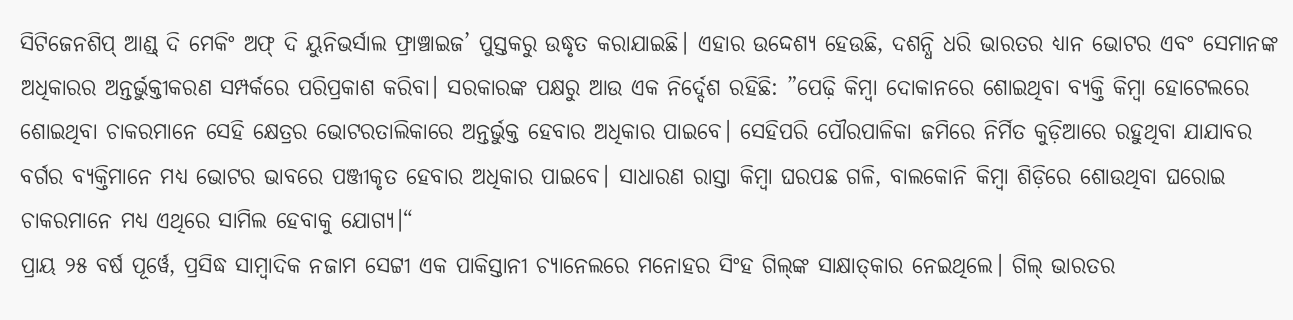ସିଟିଜେନଶିପ୍‌ ଆଣ୍ଡ୍‌ ଦି ମେକିଂ ଅଫ୍‌ ଦି ୟୁନିଭର୍ସାଲ ଫ୍ରାଞ୍ଚାଇଜ’ ପୁସ୍ତକରୁ ଉଦ୍ଧୃତ କରାଯାଇଛି। ଏହାର ଉଦ୍ଦେଶ୍ୟ ହେଉଛି, ଦଶନ୍ଧି ଧରି ଭାରତର ଧ୍ୟାନ ଭୋଟର ଏବଂ ସେମାନଙ୍କ ଅଧିକାରର ଅନ୍ତର୍ଭୁକ୍ତୀକରଣ ସମ୍ପର୍କରେ ପରିପ୍ରକାଶ କରିବା। ସରକାରଙ୍କ ପକ୍ଷରୁ ଆଉ ଏକ ନିର୍ଦ୍ଦେଶ ରହିଛି: ”ପେଢ଼ି କିମ୍ୱା ଦୋକାନରେ ଶୋଇଥିବା ବ୍ୟକ୍ତି କିମ୍ୱା ହୋଟେଲରେ ଶୋଇଥିବା ଚାକରମାନେ ସେହି କ୍ଷେତ୍ରର ଭୋଟରତାଲିକାରେ ଅନ୍ତର୍ଭୁକ୍ତ ହେବାର ଅଧିକାର ପାଇବେ। ସେହିପରି ପୌରପାଳିକା ଜମିରେ ନିର୍ମିତ କୁଡ଼ିଆରେ ରହୁଥିବା ଯାଯାବର ବର୍ଗର ବ୍ୟକ୍ତିମାନେ ମଧ୍ୟ ଭୋଟର ଭାବରେ ପଞ୍ଜୀକୃତ ହେବାର ଅଧିକାର ପାଇବେ। ସାଧାରଣ ରାସ୍ତା କିମ୍ୱା ଘରପଛ ଗଳି, ବାଲକୋନି କିମ୍ୱା ଶିଡ଼ିରେ ଶୋଉଥିବା ଘରୋଇ ଚାକରମାନେ ମଧ୍ୟ ଏଥିରେ ସାମିଲ ହେବାକୁ ଯୋଗ୍ୟ।“
ପ୍ରାୟ ୨୫ ବର୍ଷ ପୂର୍ୱେ, ପ୍ରସିଦ୍ଧ ସାମ୍ୱାଦିକ ନଜାମ ସେଟ୍ଟୀ ଏକ ପାକିସ୍ତାନୀ ଚ୍ୟାନେଲରେ ମନୋହର ସିଂହ ଗିଲ୍‌ଙ୍କ ସାକ୍ଷାତ୍‌କାର ନେଇଥିଲେ। ଗିଲ୍‌ ଭାରତର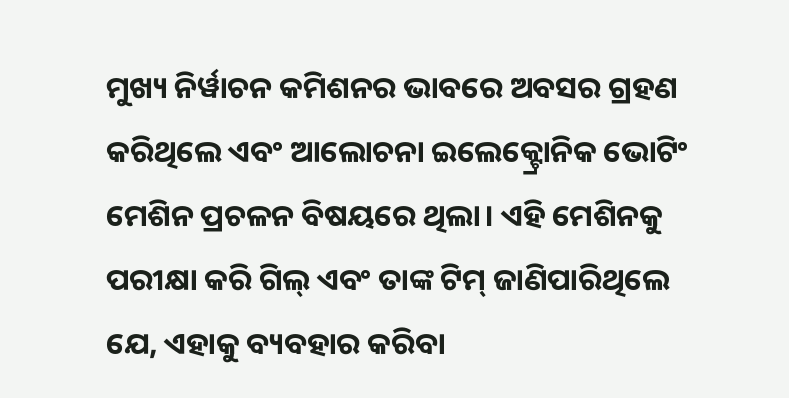ମୁଖ୍ୟ ନିର୍ୱାଚନ କମିଶନର ଭାବରେ ଅବସର ଗ୍ରହଣ କରିଥିଲେ ଏବଂ ଆଲୋଚନା ଇଲେକ୍ଟ୍ରୋନିକ ଭୋଟିଂ ମେଶିନ ପ୍ରଚଳନ ବିଷୟରେ ଥିଲା। ଏହି ମେଶିନକୁ ପରୀକ୍ଷା କରି ଗିଲ୍‌ ଏବଂ ତାଙ୍କ ଟିମ୍‌ ଜାଣିପାରିଥିଲେ ଯେ, ଏହାକୁ ବ୍ୟବହାର କରିବା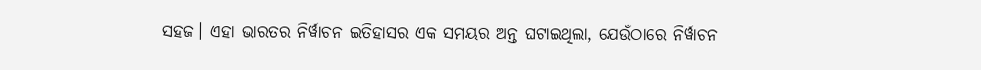ସହଜ। ଏହା ଭାରତର ନିର୍ୱାଚନ ଇତିହାସର ଏକ ସମୟର ଅନ୍ତ ଘଟାଇଥିଲା, ଯେଉଁଠାରେ ନିର୍ୱାଚନ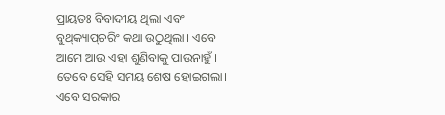ପ୍ରାୟତଃ ବିବାଦୀୟ ଥିଲା ଏବଂ ବୁଥ୍‌କ୍ୟାପ୍‌ଚରିଂ କଥା ଉଠୁଥିଲା। ଏବେ ଆମେ ଆଉ ଏହା ଶୁଣିବାକୁ ପାଉନାହୁଁ । ତେବେ ସେହି ସମୟ ଶେଷ ହୋଇଗଲା। ଏବେ ସରକାର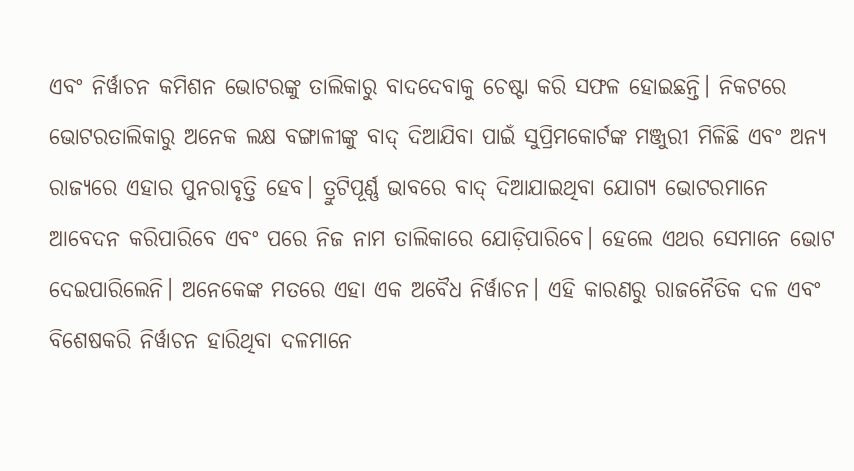ଏବଂ ନିର୍ୱାଚନ କମିଶନ ଭୋଟରଙ୍କୁ ତାଲିକାରୁ ବାଦଦେବାକୁ ଚେଷ୍ଟା କରି ସଫଳ ହୋଇଛନ୍ତି। ନିକଟରେ ଭୋଟରତାଲିକାରୁ ଅନେକ ଲକ୍ଷ ବଙ୍ଗାଳୀଙ୍କୁ ବାଦ୍‌ ଦିଆଯିବା ପାଇଁ ସୁପ୍ରିମକୋର୍ଟଙ୍କ ମଞ୍ଜୁରୀ ମିଳିଛି ଏବଂ ଅନ୍ୟ ରାଜ୍ୟରେ ଏହାର ପୁନରାବୃତ୍ତି ହେବ। ତ୍ରୁଟିପୂର୍ଣ୍ଣ ଭାବରେ ବାଦ୍‌ ଦିଆଯାଇଥିବା ଯୋଗ୍ୟ ଭୋଟରମାନେ ଆବେଦନ କରିପାରିବେ ଏବଂ ପରେ ନିଜ ନାମ ତାଲିକାରେ ଯୋଡ଼ିପାରିବେ। ହେଲେ ଏଥର ସେମାନେ ଭୋଟ ଦେଇପାରିଲେନି। ଅନେକେଙ୍କ ମତରେ ଏହା ଏକ ଅବୈଧ ନିର୍ୱାଚନ। ଏହି କାରଣରୁ ରାଜନୈତିକ ଦଳ ଏବଂ ବିଶେଷକରି ନିର୍ୱାଚନ ହାରିଥିବା ଦଳମାନେ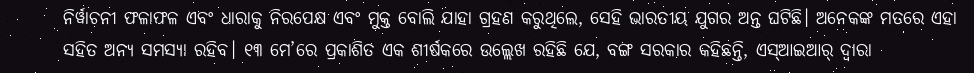ନିର୍ୱାଚନୀ ଫଳାଫଳ ଏବଂ ଧାରାକୁ ନିରପେକ୍ଷ ଏବଂ ମୁକ୍ତ ବୋଲି ଯାହା ଗ୍ରହଣ କରୁଥିଲେ, ସେହି ଭାରତୀୟ ଯୁଗର ଅନ୍ତ ଘଟିଛି। ଅନେକଙ୍କ ମତରେ ଏହା ସହିତ ଅନ୍ୟ ସମସ୍ୟା ରହିବ। ୧୩ ମେ’ରେ ପ୍ରକାଶିତ ଏକ ଶୀର୍ଷକରେ ଉଲ୍ଲେଖ ରହିଛି ଯେ, ବଙ୍ଗ ସରକାର କହିଛନ୍ତି, ଏସ୍‌ଆଇଆର୍‌ ଦ୍ୱାରା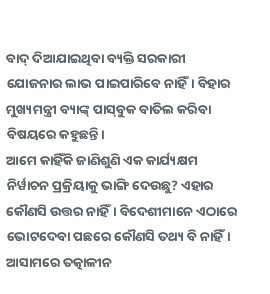ବାଦ୍‌ ଦିଆଯାଇଥିବା ବ୍ୟକ୍ତି ସରକାରୀ ଯୋଜନାର ଲାଭ ପାଇପାରିବେ ନାହିଁ। ବିହାର ମୁଖ୍ୟମନ୍ତ୍ରୀ ବ୍ୟାଙ୍କ୍‌ ପାସ୍‌ବୁକ ବାତିଲ କରିବା ବିଷୟରେ କହୁଛନ୍ତି।
ଆମେ କାହିଁକି ଜାଣିଶୁଣି ଏକ କାର୍ଯ୍ୟକ୍ଷମ ନିର୍ୱାଚନ ପ୍ରକ୍ରିୟାକୁ ଭାଙ୍ଗି ଦେଉଛୁ? ଏହାର କୌଣସି ଉତ୍ତର ନାହିଁ। ବିଦେଶୀମାନେ ଏଠାରେ ଭୋଟଦେବା ପଛରେ କୌଣସି ତଥ୍ୟ ବି ନାହିଁ। ଆସାମରେ ତତ୍କାଳୀନ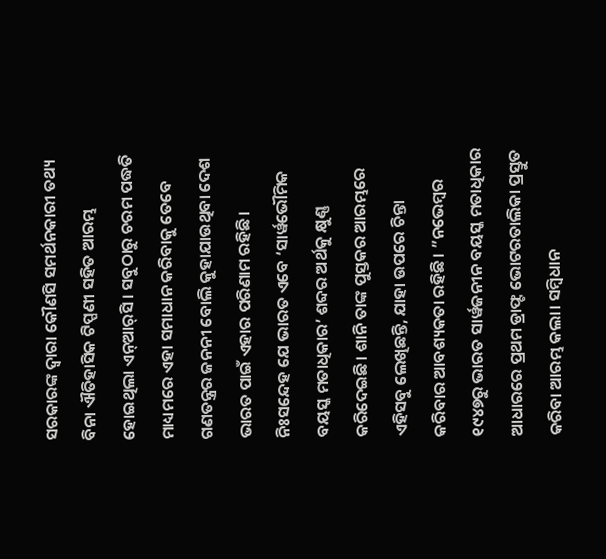ସରକାରଙ୍କ ଦ୍ୱାରା କୌଣସି ସମର୍ଥନକାରୀ ତଥ୍ୟ ବିନା ଐତିହାସିକ ଟିପ୍ପଣୀ ସହିତ ଆରମ୍ଭ ହୋଇଥିଲା ଏନ୍‌ଆର୍‌ସି। ସବୁଠାରୁ ଚରମ ପଦ୍ଧତି ମାଧ୍ୟମରେ ଏହା ସମାଧାନ କରିବାକୁ ତେବେ ଗଣତନ୍ତ୍ରର ଜନନୀ ବୋଲି କୁହାଯାଉଥିବା ଦେଶ ଭାରତ ପାଇଁ ଏହାର ପରିଣାମ ରହିଛି। ନିଃସନ୍ଦେହ ଯେ ଭାରତ ଏବେ ‘ସାର୍ୱଭୌମିକ ବୟସ୍କ ମତାଧିକାର’ ଶବ୍ଦର ଅର୍ଥକୁ କ୍ଷୁଣ୍ଣ କରିଦେଇଛି। ଶାନି ତାଙ୍କ ପୁସ୍ତକର ଆରମ୍ଭରେ ଏହିସବୁ ଲେଖିଛନ୍ତି, ଯାହା ଉପରେ ଚିନ୍ତା କରିବାର ଆବଶ୍ୟକତା ରହିଛି। ”ନଭେମ୍ୱର ୧୯୪୭ରୁ ଭାରତ ସାର୍ୱଜନୀନ ବୟସ୍କ ମତାଧିକାର ଆଧାରରେ ପ୍ରଥମ ଡ୍ରାଫ୍ଟ ଭୋଟରତାଲିକା ପ୍ରସ୍ତୁତ କରିବା ଆରମ୍ଭ କଲା। ସମ୍ୱିଧାନ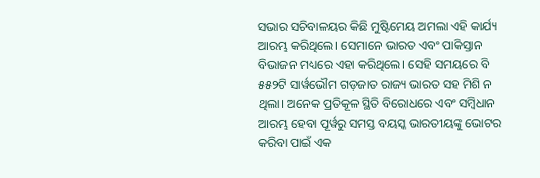ସଭାର ସଚିବାଳୟର କିଛି ମୁଷ୍ଟିମେୟ ଅମଲା ଏହି କାର୍ଯ୍ୟ ଆରମ୍ଭ କରିଥିଲେ। ସେମାନେ ଭାରତ ଏବଂ ପାକିସ୍ତାନ ବିଭାଜନ ମଧ୍ୟରେ ଏହା କରିଥିଲେ। ସେହି ସମୟରେ ବି ୫୫୨ଟି ସାର୍ୱଭୌମ ଗଡ଼ଜାତ ରାଜ୍ୟ ଭାରତ ସହ ମିଶି ନ ଥିଲା। ଅନେକ ପ୍ରତିକୂଳ ସ୍ଥିତି ବିରୋଧରେ ଏବଂ ସମ୍ୱିଧାନ ଆରମ୍ଭ ହେବା ପୂର୍ୱରୁ ସମସ୍ତ ବୟସ୍କ ଭାରତୀୟଙ୍କୁ ଭୋଟର କରିବା ପାଇଁ ଏକ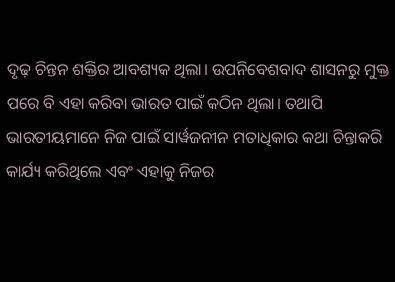ଦୃଢ଼ ଚିନ୍ତନ ଶକ୍ତିର ଆବଶ୍ୟକ ଥିଲା। ଉପନିବେଶବାଦ ଶାସନରୁ ମୁକ୍ତ ପରେ ବି ଏହା କରିବା ଭାରତ ପାଇଁ କଠିନ ଥିଲା। ତଥାପି ଭାରତୀୟମାନେ ନିଜ ପାଇଁ ସାର୍ୱଜନୀନ ମତାଧିକାର କଥା ଚିନ୍ତାକରି କାର୍ଯ୍ୟ କରିଥିଲେ ଏବଂ ଏହାକୁ ନିଜର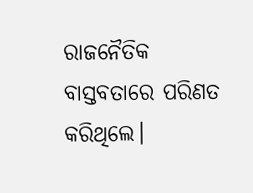ରାଜନୈତିକ ବାସ୍ତବତାରେ ପରିଣତ କରିଥିଲେ।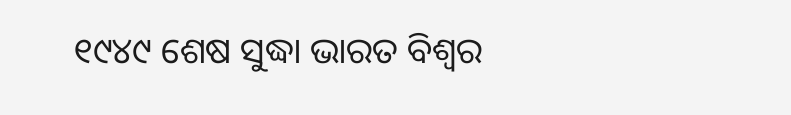୧୯୪୯ ଶେଷ ସୁଦ୍ଧା ଭାରତ ବିଶ୍ୱର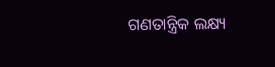ଗଣତାନ୍ତ୍ରିକ ଲକ୍ଷ୍ୟ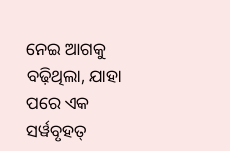ନେଇ ଆଗକୁ ବଢ଼ିଥିଲା, ଯାହା ପରେ ଏକ ସର୍ୱବୃହତ୍‌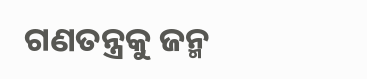ଗଣତନ୍ତ୍ରକୁ ଜନ୍ମ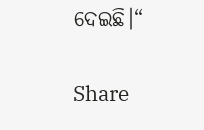ଦେଇଛି।“

Share